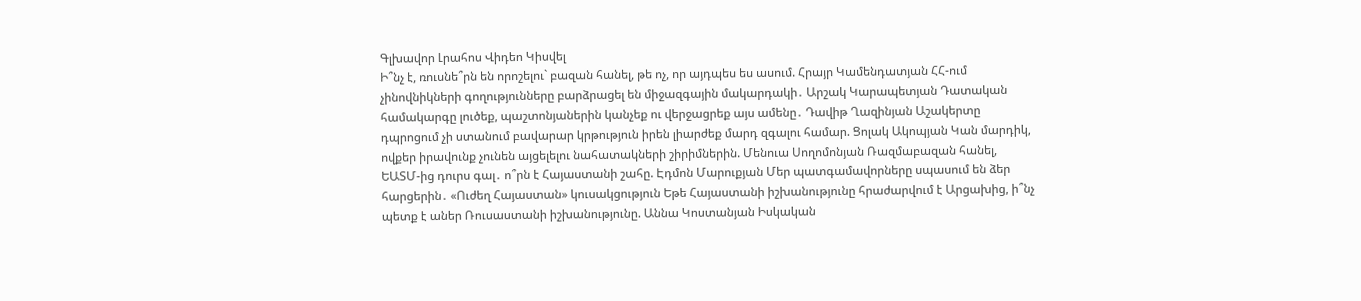Գլխավոր Լրահոս Վիդեո Կիսվել
Ի՞նչ է, ռուսնե՞րն են որոշելու` բազան հանել, թե ոչ, որ այդպես ես ասում. Հրայր Կամենդատյան ՀՀ-ում չինովնիկների գողությունները բարձրացել են միջազգային մակարդակի․ Արշակ Կարապետյան Դատական համակարգը լուծեք, պաշտոնյաներին կանչեք ու վերջացրեք այս ամենը․ Դավիթ Ղազինյան Աշակերտը դպրոցում չի ստանում բավարար կրթություն իրեն լիարժեք մարդ զգալու համար. Ցոլակ Ակոպյան Կան մարդիկ, ովքեր իրավունք չունեն այցելելու նահատակների շիրիմներին. Մենուա Սողոմոնյան Ռազմաբազան հանել, ԵԱՏՄ-ից դուրս գալ․ ո՞րն է Հայաստանի շահը. Էդմոն Մարուքյան Մեր պատգամավորները սպասում են ձեր հարցերին․ «Ուժեղ Հայաստան» կուսակցություն Եթե Հայաստանի իշխանությունը հրաժարվում է Արցախից, ի՞նչ պետք է աներ Ռուսաստանի իշխանությունը. Աննա Կոստանյան Իսկական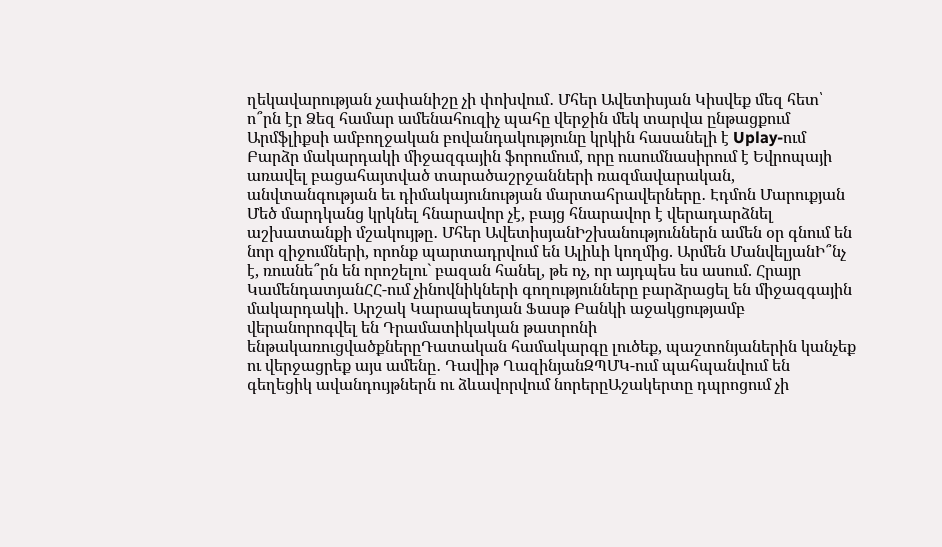ղեկավարության չափանիշը չի փոխվում․ Մհեր Ավետիսյան Կիսվեք մեզ հետ՝ ո՞րն էր Ձեզ համար ամենահուզիչ պահը վերջին մեկ տարվա ընթացքում Արմֆլիքսի ամբողջական բովանդակությունը կրկին հասանելի է Uplay-ում Բարձր մակարդակի միջազգային ֆորումում, որը ուսումնասիրում է Եվրոպայի առավել բացահայտված տարածաշրջանների ռազմավարական, անվտանգության եւ դիմակայունության մարտահրավերները․ Էդմոն Մարուքյան
Մեծ մարդկանց կրկնել հնարավոր չէ, բայց հնարավոր է վերադարձնել աշխատանքի մշակույթը․ Մհեր ԱվետիսյանԻշխանություններն ամեն օր գնում են նոր զիջումների, որոնք պարտադրվում են Ալիևի կողմից. Արմեն ՄանվելյանԻ՞նչ է, ռուսնե՞րն են որոշելու` բազան հանել, թե ոչ, որ այդպես ես ասում. Հրայր ԿամենդատյանՀՀ-ում չինովնիկների գողությունները բարձրացել են միջազգային մակարդակի․ Արշակ Կարապետյան Ֆասթ Բանկի աջակցությամբ վերանորոգվել են Դրամատիկական թատրոնի ենթակառուցվածքներըԴատական համակարգը լուծեք, պաշտոնյաներին կանչեք ու վերջացրեք այս ամենը․ Դավիթ ՂազինյանԶՊՄԿ-ում պահպանվում են գեղեցիկ ավանդույթներն ու ձևավորվում նորերըԱշակերտը դպրոցում չի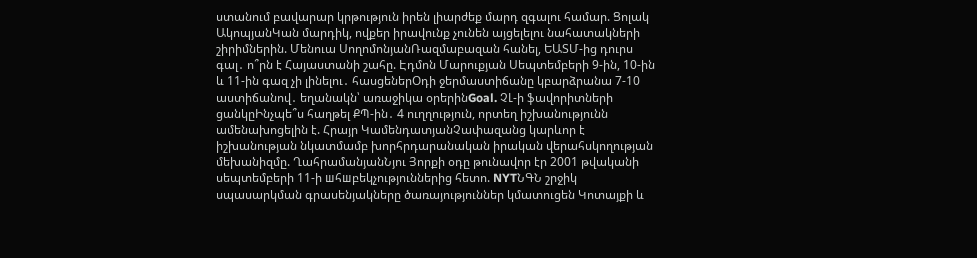ստանում բավարար կրթություն իրեն լիարժեք մարդ զգալու համար. Ցոլակ ԱկոպյանԿան մարդիկ, ովքեր իրավունք չունեն այցելելու նահատակների շիրիմներին. Մենուա ՍողոմոնյանՌազմաբազան հանել, ԵԱՏՄ-ից դուրս գալ․ ո՞րն է Հայաստանի շահը. Էդմոն Մարուքյան Սեպտեմբերի 9-ին, 10-ին և 11-ին գազ չի լինելու․ հասցեներՕդի ջերմաստիճանը կբարձրանա 7-10 աստիճանով․ եղանակն՝ առաջիկա օրերինGoal. ՉԼ-ի ֆավորիտների ցանկըԻնչպե՞ս հաղթել ՔՊ-ին․ 4 ուղղություն, որտեղ իշխանությունն ամենախոցելին է. Հրայր ԿամենդատյանՉափազանց կարևոր է իշխանության նկատմամբ խորհրդարանական իրական վերահսկողության մեխանիզմը. ՂահրամանյանՆյու Յորքի օդը թունավոր էր 2001 թվականի սեպտեմբերի 11-ի шհшբեկչություններից հետո. NYTՆԳՆ շրջիկ սպասարկման գրասենյակները ծառայություններ կմատուցեն Կոտայքի և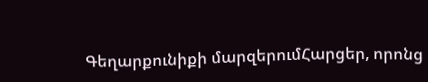Գեղարքունիքի մարզերումՀարցեր, որոնց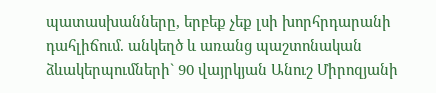պատասխանները, երբեք չեք լսի խորհրդարանի դահլիճում. անկեղծ և առանց պաշտոնական ձևակերպումների` 90 վայրկյան Անուշ Միրոզյանի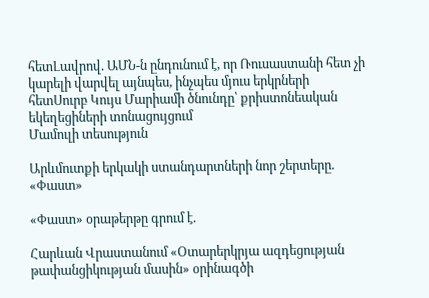հետԼավրով. ԱՄՆ-ն ընդունում է, որ Ռուսաստանի հետ չի կարելի վարվել այնպես, ինչպես մյուս երկրների հետՍուրբ Կույս Մարիամի ծնունդը՝ քրիստոնեական եկեղեցիների տոնացույցում
Մամուլի տեսություն

Արևմուտքի երկակի ստանդարտների նոր շերտերը. «Փաստ»

«Փաստ» օրաթերթը գրում է.

Հարևան Վրաստանում «Օտարերկրյա ազդեցության թափանցիկության մասին» օրինագծի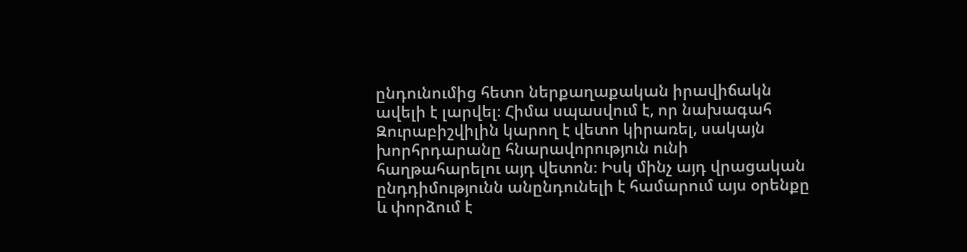ընդունումից հետո ներքաղաքական իրավիճակն ավելի է լարվել։ Հիմա սպասվում է, որ նախագահ Զուրաբիշվիլին կարող է վետո կիրառել, սակայն խորհրդարանը հնարավորություն ունի հաղթահարելու այդ վետոն։ Իսկ մինչ այդ վրացական ընդդիմությունն անընդունելի է համարում այս օրենքը և փորձում է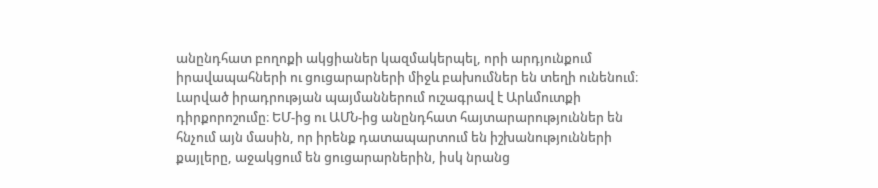անընդհատ բողոքի ակցիաներ կազմակերպել, որի արդյունքում իրավապահների ու ցուցարարների միջև բախումներ են տեղի ունենում։ Լարված իրադրության պայմաններում ուշագրավ է Արևմուտքի դիրքորոշումը։ ԵՄ-ից ու ԱՄՆ-ից անընդհատ հայտարարություններ են հնչում այն մասին, որ իրենք դատապարտում են իշխանությունների քայլերը, աջակցում են ցուցարարներին, իսկ նրանց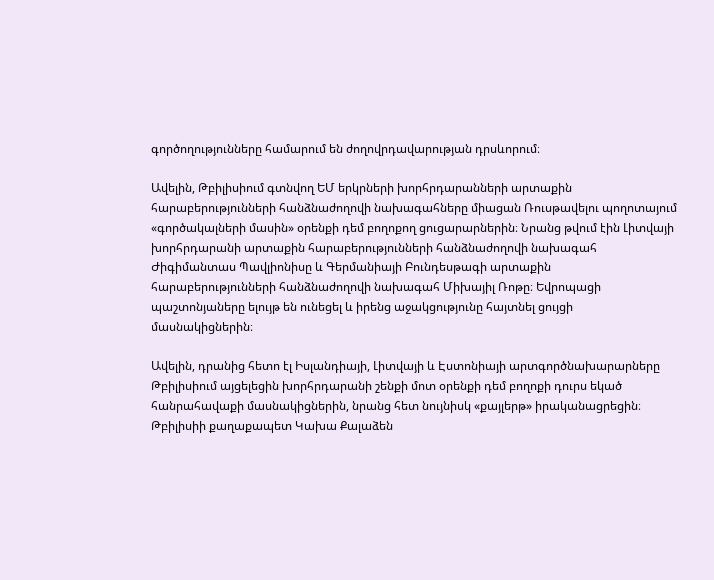գործողությունները համարում են ժողովրդավարության դրսևորում։

Ավելին, Թբիլիսիում գտնվող ԵՄ երկրների խորհրդարանների արտաքին հարաբերությունների հանձնաժողովի նախագահները միացան Ռուսթավելու պողոտայում «գործակալների մասին» օրենքի դեմ բողոքող ցուցարարներին։ Նրանց թվում էին Լիտվայի խորհրդարանի արտաքին հարաբերությունների հանձնաժողովի նախագահ Ժիգիմանտաս Պավլիոնիսը և Գերմանիայի Բունդեսթագի արտաքին հարաբերությունների հանձնաժողովի նախագահ Միխայիլ Ռոթը։ Եվրոպացի պաշտոնյաները ելույթ են ունեցել և իրենց աջակցությունը հայտնել ցույցի մասնակիցներին։

Ավելին, դրանից հետո էլ Իսլանդիայի, Լիտվայի և Էստոնիայի արտգործնախարարները Թբիլիսիում այցելեցին խորհրդարանի շենքի մոտ օրենքի դեմ բողոքի դուրս եկած հանրահավաքի մասնակիցներին, նրանց հետ նույնիսկ «քայլերթ» իրականացրեցին։ Թբիլիսիի քաղաքապետ Կախա Քալաձեն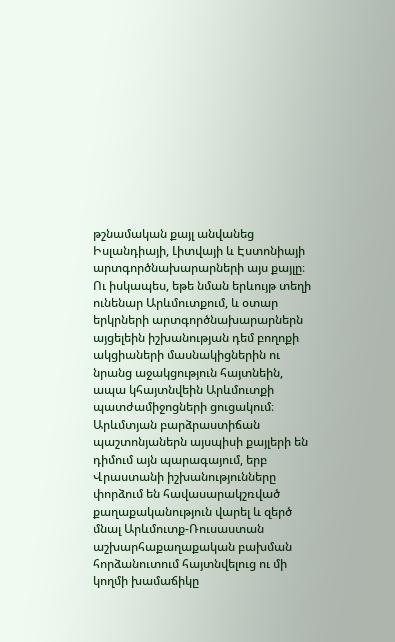թշնամական քայլ անվանեց Իսլանդիայի, Լիտվայի և Էստոնիայի արտգործնախարարների այս քայլը։ Ու իսկապես, եթե նման երևույթ տեղի ունենար Արևմուտքում, և օտար երկրների արտգործնախարարներն այցելեին իշխանության դեմ բողոքի ակցիաների մասնակիցներին ու նրանց աջակցություն հայտնեին, ապա կհայտնվեին Արևմուտքի պատժամիջոցների ցուցակում։ Արևմտյան բարձրաստիճան պաշտոնյաներն այսպիսի քայլերի են դիմում այն պարագայում, երբ Վրաստանի իշխանությունները փորձում են հավասարակշռված քաղաքականություն վարել և զերծ մնալ Արևմուտք-Ռուսաստան աշխարհաքաղաքական բախման հորձանուտում հայտնվելուց ու մի կողմի խամաճիկը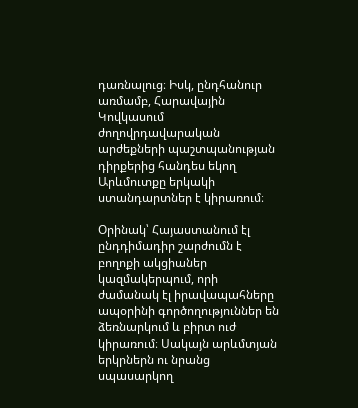դառնալուց։ Իսկ, ընդհանուր առմամբ, Հարավային Կովկասում ժողովրդավարական արժեքների պաշտպանության դիրքերից հանդես եկող Արևմուտքը երկակի ստանդարտներ է կիրառում։

Օրինակ՝ Հայաստանում էլ ընդդիմադիր շարժումն է բողոքի ակցիաներ կազմակերպում, որի ժամանակ էլ իրավապահները ապօրինի գործողություններ են ձեռնարկում և բիրտ ուժ կիրառում։ Սակայն արևմտյան երկրներն ու նրանց սպասարկող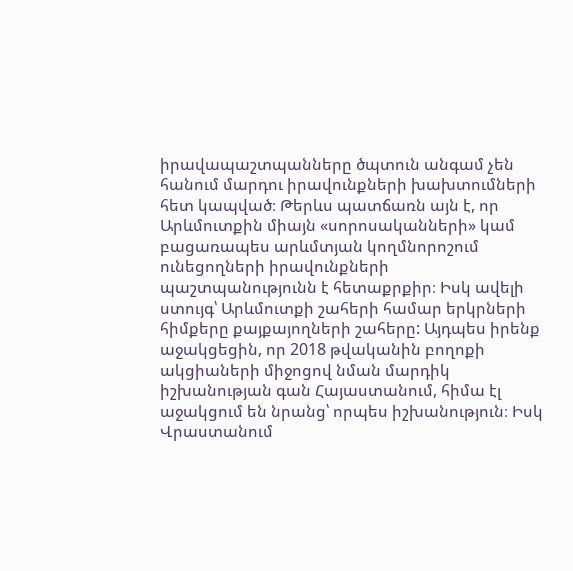իրավապաշտպանները ծպտուն անգամ չեն հանում մարդու իրավունքների խախտումների հետ կապված։ Թերևս պատճառն այն է, որ Արևմուտքին միայն «սորոսականների» կամ բացառապես արևմտյան կողմնորոշում ունեցողների իրավունքների պաշտպանությունն է հետաքրքիր։ Իսկ ավելի ստույգ՝ Արևմուտքի շահերի համար երկրների հիմքերը քայքայողների շահերը: Այդպես իրենք աջակցեցին, որ 2018 թվականին բողոքի ակցիաների միջոցով նման մարդիկ իշխանության գան Հայաստանում, հիմա էլ աջակցում են նրանց՝ որպես իշխանություն։ Իսկ Վրաստանում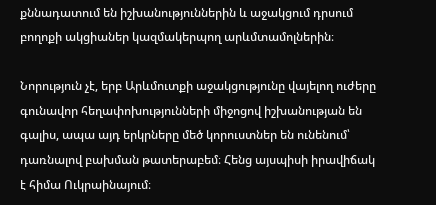քննադատում են իշխանություններին և աջակցում դրսում բողոքի ակցիաներ կազմակերպող արևմտամոլներին։

Նորություն չէ, երբ Արևմուտքի աջակցությունը վայելող ուժերը գունավոր հեղափոխությունների միջոցով իշխանության են գալիս, ապա այդ երկրները մեծ կորուստներ են ունենում՝ դառնալով բախման թատերաբեմ։ Հենց այսպիսի իրավիճակ է հիմա Ուկրաինայում։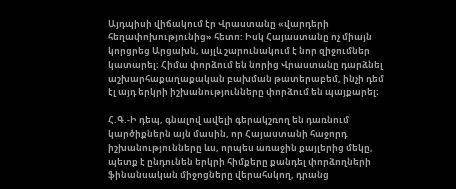Այդպիսի վիճակում էր Վրաստանը «վարդերի հեղափոխությունից» հետո: Իսկ Հայաստանը ոչ միայն կորցրեց Արցախն, այլև շարունակում է նոր զիջումներ կատարել։ Հիմա փորձում են նորից Վրաստանը դարձնել աշխարհաքաղաքական բախման թատերաբեմ, ինչի դեմ էլ այդ երկրի իշխանությունները փորձում են պայքարել։

Հ.Գ.-Ի դեպ, գնալով ավելի գերակշռող են դառնում կարծիքներն այն մասին, որ Հայաստանի հաջորդ իշխանությունները ևս, որպես առաջին քայլերից մեկը, պետք է ընդունեն երկրի հիմքերը քանդել փորձողների ֆինանսական միջոցները վերահսկող, դրանց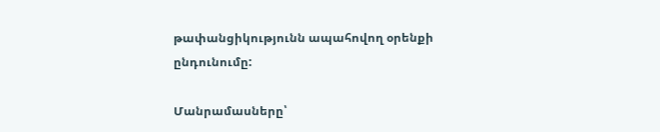թափանցիկությունն ապահովող օրենքի ընդունումը:

Մանրամասները՝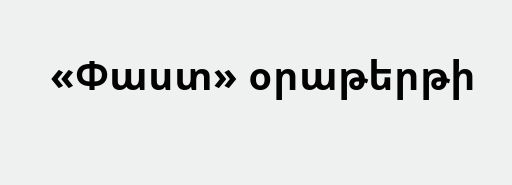«Փաստ» օրաթերթի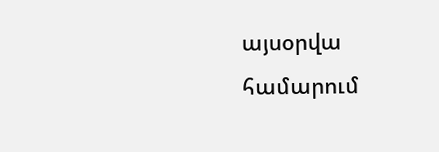այսօրվա համարում